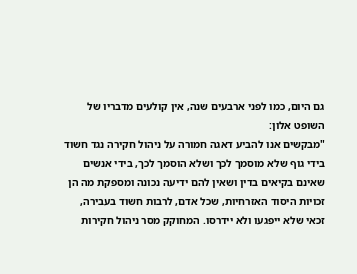גם היום, כמו לפני ארבעים שנה, אין קולעים מדבריו של השופט אלון:
"מבקשים אנו להביע דאגה חמורה על ניהול חקירה נגד חשוד בידי גוף שלא מוסמך לכך ושלא הוסמך לכך, בידי אנשים שאינם בקיאים בדין ושאין להם ידיעה נכונה ומספקת מה הן זכויות היסוד האזרחיות, שכל אדם, לרבות חשוד בעבירה, זכאי שלא ייפגעו ולא יידרסו. המחוקק מסר ניהול חקירות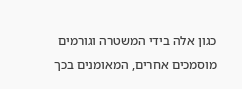כגון אלה בידי המשטרה וגורמים מוסמכים אחרים, המאומנים בכך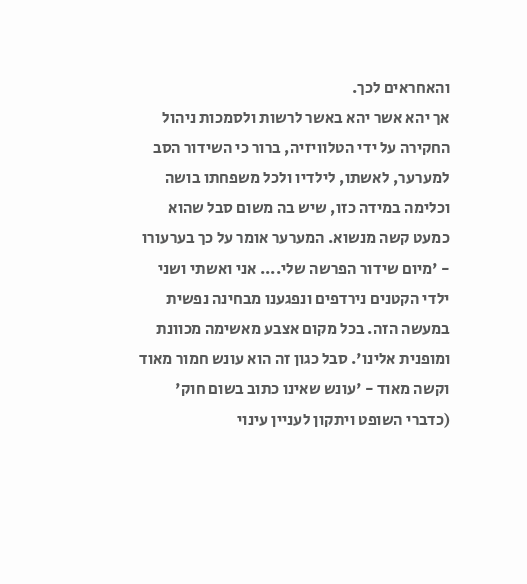והאחראים לכך.
אך יהא אשר יהא באשר לרשות ולסמכות ניהול החקירה על ידי הטלוויזיה, ברור כי השידור הסב למערער, לאשתו, לילדיו ולכל משפחתו בושה וכלימה במידה כזו, שיש בה משום סבל שהוא כמעט קשה מנשוא. המערער אומר על כך בערעורו - 'מיום שידור הפרשה שלי.... אני ואשתי ושני ילדי הקטנים נירדפים ונפגענו מבחינה נפשית במעשה הזה. בכל מקום אצבע מאשימה מכוונת ומופנית אלינו'. סבל כגון זה הוא עונש חמור מאוד וקשה מאוד - 'עונש שאינו כתוב בשום חוק' (כדברי השופט ויתקון לעניין עינוי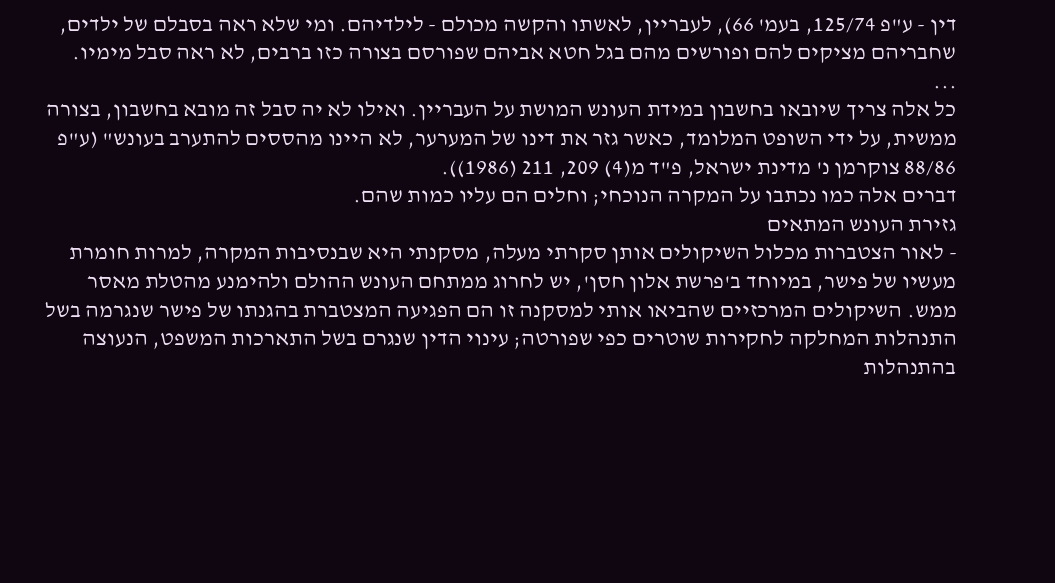דין - ע"פ 125/74, בעמ' 66), לעבריין, לאשתו והקשה מכולם - לילדיהם. ומי שלא ראה בסבלם של ילדים, שחבריהם מציקים להם ופורשים מהם בגל חטא אביהם שפורסם בצורה כזו ברבים, לא ראה סבל מימיו.
...
כל אלה צריך שיובאו בחשבון במידת העונש המושת על העבריין. ואילו לא יה סבל זה מובא בחשבון, בצורה ממשית, על ידי השופט המלומד, כאשר גזר את דינו של המערער, לא היינו מהססים להתערב בעונש" (ע"פ 88/86 צוקרמן נ' מדינת ישראל, פ"ד מ(4) 209, 211 (1986)).
דברים אלה כמו נכתבו על המקרה הנוכחי; וחלים הם עליו כמות שהם.
גזירת העונש המתאים
- לאור הצטברות מכלול השיקולים אותן סקרתי מעלה, מסקנתי היא שבנסיבות המקרה, למרות חומרת מעשיו של פישר, במיוחד ב'פרשת אלון חסן', יש לחרוג ממתחם העונש ההולם ולהימנע מהטלת מאסר ממש. השיקולים המרכזיים שהביאו אותי למסקנה זו הם הפגיעה המצטברת בהגנתו של פישר שנגרמה בשל התנהלות המחלקה לחקירות שוטרים כפי שפורטה; עינוי הדין שנגרם בשל התארכות המשפט, הנעוצה בהתנהלות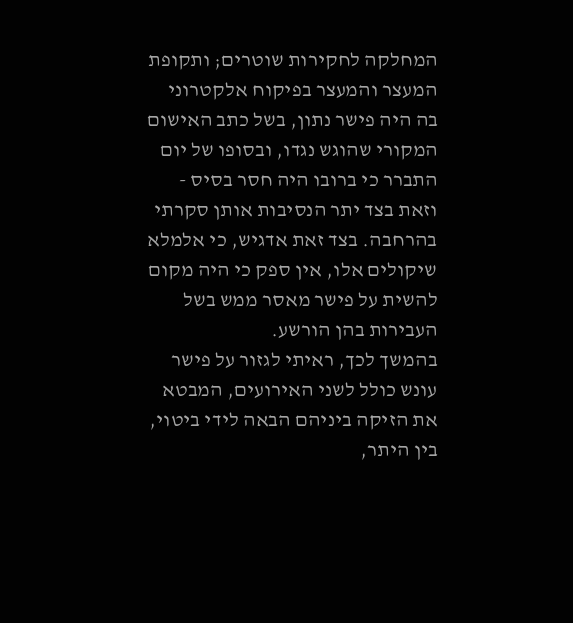המחלקה לחקירות שוטרים; ותקופת המעצר והמעצר בפיקוח אלקטרוני בה היה פישר נתון, בשל כתב האישום המקורי שהוגש נגדו, ובסופו של יום התברר כי ברובו היה חסר בסיס - וזאת בצד יתר הנסיבות אותן סקרתי בהרחבה. בצד זאת אדגיש, כי אלמלא שיקולים אלו, אין ספק כי היה מקום להשית על פישר מאסר ממש בשל העבירות בהן הורשע.
בהמשך לכך, ראיתי לגזור על פישר עונש כולל לשני האירועים, המבטא את הזיקה ביניהם הבאה לידי ביטוי, בין היתר,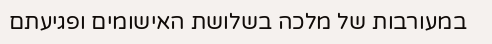במעורבות של מלכה בשלושת האישומים ופגיעתם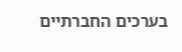בערכים החברתיים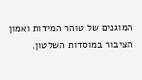המוגנים של טוהר המידות ואמון הציבור במוסדות השלטון.